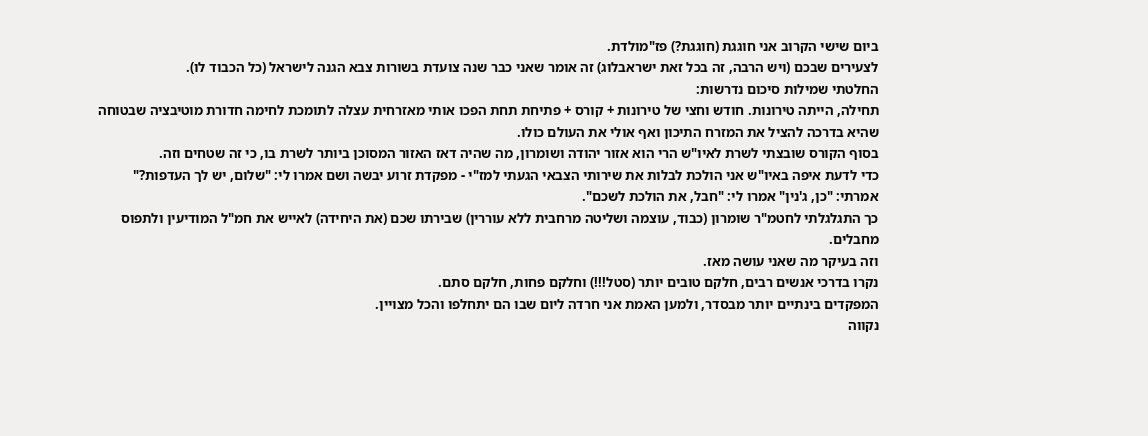ביום שישי הקרוב אני חוגגת (חוגגת?) פז"מולדת.
לצעירים שבכם (ויש הרבה, זה בכל זאת ישראבלוג) זה אומר שאני כבר שנה צועדת בשורות צבא הגנה לישראל (כל הכבוד לו).
החלטתי שמילות סיכום נדרשות:
תחילה, הייתה טירונות. חודש וחצי של טירונות + קורס + פתיחת תחת הפכו אותי מאזרחית עצלה לתומכת לחימה חדורת מוטיבציה שבטוחה שהיא בדרכה להציל את המזרח התיכון ואף אולי את העולם כולו.
בסוף הקורס שובצתי לשרת לאיו"ש הרי הוא אזור יהודה ושומרון, מה שהיה דאז האזור המסוכן ביותר לשרת בו, כי זה שטחים וזה.
כדי לדעת איפה באיו"ש אני הולכת לבלות את שירותי הצבאי הגעתי למז"י - מפקדת זרוע יבשה ושם אמרו לי: "שלום, יש לך העדפות?" אמרתי: "כן, ג'נין" אמרו לי: "חבל, את הולכת לשכם".
כך התגלגלתי לחטמ"ר שומרון (כבוד, עוצמה ושליטה מרחבית ללא עוררין) שבירתו שכם (את היחידה) לאייש את חמ"ל המודיעין ולתפוס מחבלים.
וזה בעיקר מה שאני עושה מאז.
נקרו בדרכי אנשים רבים, חלקם טובים יותר (סטל!!!) וחלקם פחות, חלקם סתם.
המפקדים בינתיים יותר מבסדר, ולמען האמת אני חרדה ליום שבו הם יתחלפו והכל מצויין.
נקווה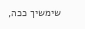שימשיך ככה,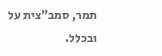תמר, סמב"צית על ובכלל.